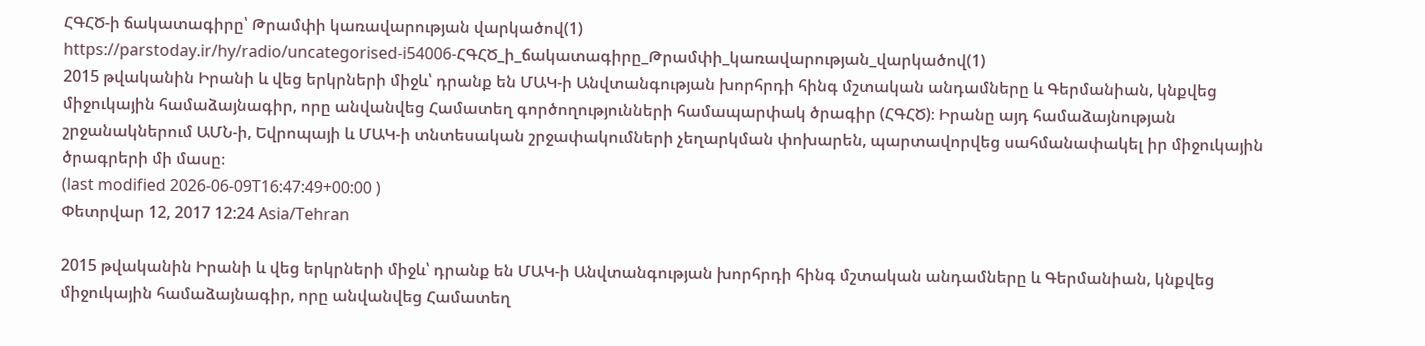ՀԳՀԾ-ի ճակատագիրը՝ Թրամփի կառավարության վարկածով(1)
https://parstoday.ir/hy/radio/uncategorised-i54006-ՀԳՀԾ_ի_ճակատագիրը_Թրամփի_կառավարության_վարկածով(1)
2015 թվականին Իրանի և վեց երկրների միջև՝ դրանք են ՄԱԿ-ի Անվտանգության խորհրդի հինգ մշտական անդամները և Գերմանիան, կնքվեց միջուկային համաձայնագիր, որը անվանվեց Համատեղ գործողությունների համապարփակ ծրագիր (ՀԳՀԾ)։ Իրանը այդ համաձայնության շրջանակներում ԱՄՆ-ի, Եվրոպայի և ՄԱԿ-ի տնտեսական շրջափակումների չեղարկման փոխարեն, պարտավորվեց սահմանափակել իր միջուկային ծրագրերի մի մասը։
(last modified 2026-06-09T16:47:49+00:00 )
Փետրվար 12, 2017 12:24 Asia/Tehran

2015 թվականին Իրանի և վեց երկրների միջև՝ դրանք են ՄԱԿ-ի Անվտանգության խորհրդի հինգ մշտական անդամները և Գերմանիան, կնքվեց միջուկային համաձայնագիր, որը անվանվեց Համատեղ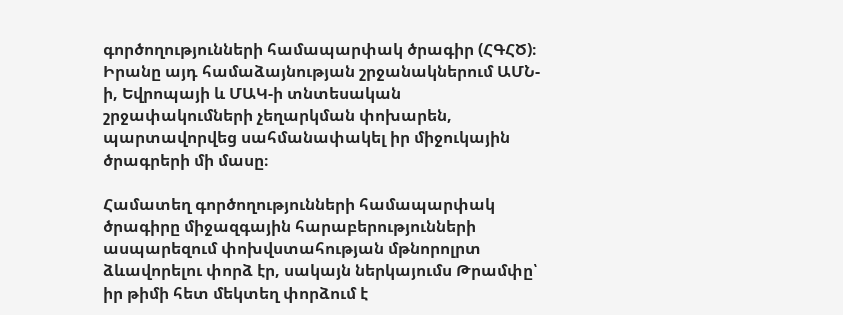գործողությունների համապարփակ ծրագիր (ՀԳՀԾ)։ Իրանը այդ համաձայնության շրջանակներում ԱՄՆ-ի, Եվրոպայի և ՄԱԿ-ի տնտեսական շրջափակումների չեղարկման փոխարեն, պարտավորվեց սահմանափակել իր միջուկային ծրագրերի մի մասը։

Համատեղ գործողությունների համապարփակ ծրագիրը միջազգային հարաբերությունների ասպարեզում փոխվստահության մթնորոլրտ ձևավորելու փորձ էր, սակայն ներկայումս Թրամփը՝ իր թիմի հետ մեկտեղ փորձում է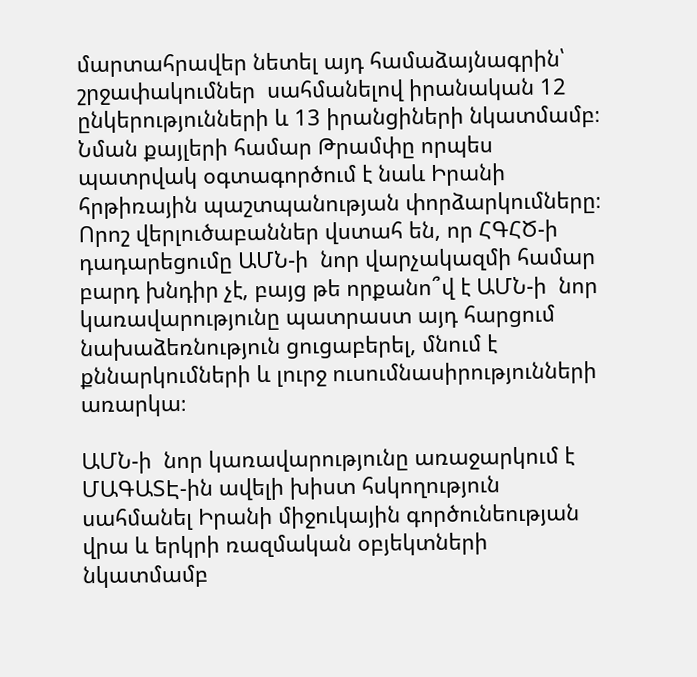մարտահրավեր նետել այդ համաձայնագրին՝ շրջափակումներ  սահմանելով իրանական 12 ընկերությունների և 13 իրանցիների նկատմամբ։ Նման քայլերի համար Թրամփը որպես պատրվակ օգտագործում է նաև Իրանի հրթիռային պաշտպանության փորձարկումները։ Որոշ վերլուծաբաններ վստահ են, որ ՀԳՀԾ-ի դադարեցումը ԱՄՆ-ի  նոր վարչակազմի համար բարդ խնդիր չէ, բայց թե որքանո՞վ է ԱՄՆ-ի  նոր կառավարությունը պատրաստ այդ հարցում նախաձեռնություն ցուցաբերել, մնում է քննարկումների և լուրջ ուսումնասիրությունների առարկա։

ԱՄՆ-ի  նոր կառավարությունը առաջարկում է ՄԱԳԱՏԷ-ին ավելի խիստ հսկողություն սահմանել Իրանի միջուկային գործունեության վրա և երկրի ռազմական օբյեկտների նկատմամբ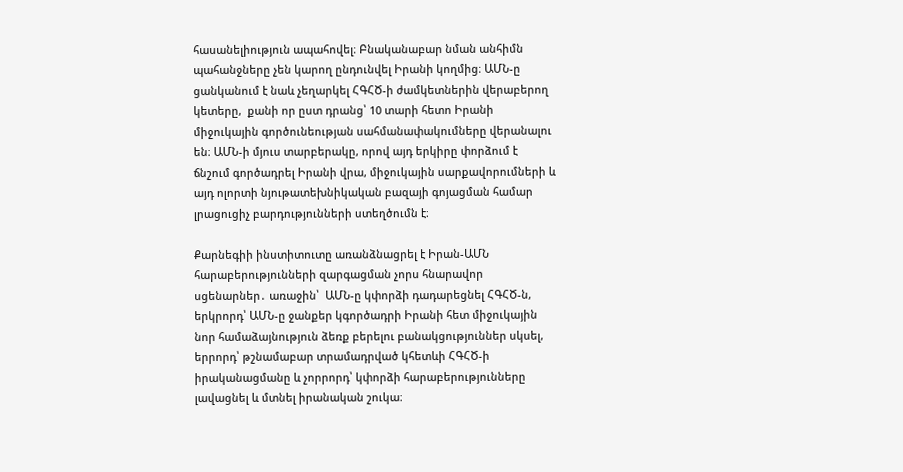հասանելիություն ապահովել։ Բնականաբար նման անհիմն պահանջները չեն կարող ընդունվել Իրանի կողմից։ ԱՄՆ-ը ցանկանում է նաև չեղարկել ՀԳՀԾ-ի ժամկետներին վերաբերող կետերը,  քանի որ ըստ դրանց՝ 10 տարի հետո Իրանի միջուկային գործունեության սահմանափակումները վերանալու են։ ԱՄՆ-ի մյուս տարբերակը, որով այդ երկիրը փորձում է ճնշում գործադրել Իրանի վրա, միջուկային սարքավորումների և այդ ոլորտի նյութատեխնիկական բազայի գոյացման համար լրացուցիչ բարդությունների ստեղծումն է։

Քարնեգիի ինստիտուտը առանձնացրել է Իրան-ԱՄՆ հարաբերությունների զարգացման չորս հնարավոր սցենարներ․ առաջին՝  ԱՄՆ-ը կփորձի դադարեցնել ՀԳՀԾ-ն, երկրորդ՝ ԱՄՆ-ը ջանքեր կգործադրի Իրանի հետ միջուկային նոր համաձայնություն ձեռք բերելու բանակցություններ սկսել, երրորդ՝ թշնամաբար տրամադրված կհետևի ՀԳՀԾ-ի իրականացմանը և չորրորդ՝ կփորձի հարաբերությունները լավացնել և մտնել իրանական շուկա։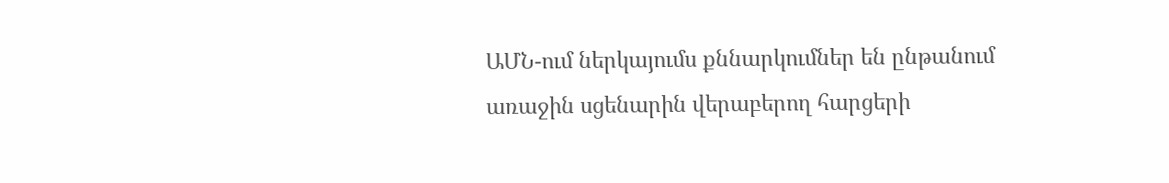ԱՄՆ-ում ներկայումս քննարկումներ են ընթանում առաջին սցենարին վերաբերող հարցերի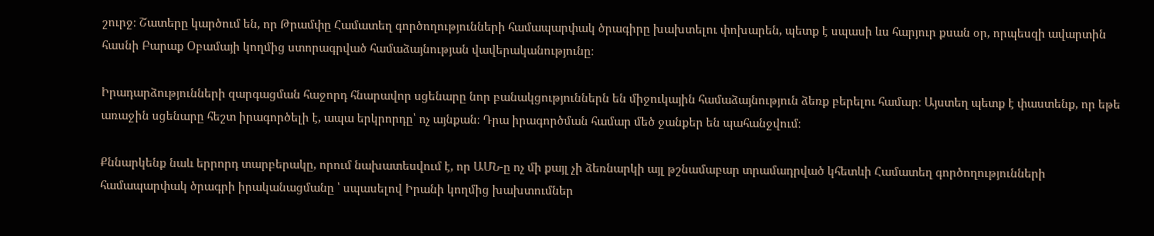շուրջ։ Շատերը կարծում են, որ Թրամփը Համատեղ գործողությունների համապարփակ ծրագիրը խախտելու փոխարեն, պետք է սպասի ևս հարյուր քսան օր, որպեսզի ավարտին հասնի Բարաք Օբամայի կողմից ստորագրված համաձայնության վավերականությունը։

Իրադարձությունների զարգացման հաջորդ հնարավոր սցենարը նոր բանակցություններն են միջուկային համաձայնություն ձեռք բերելու համար։ Այստեղ պետք է փաստենք, որ եթե առաջին սցենարը հեշտ իրագործելի է, ապա երկրորդը՝ ոչ այնքան։ Դրա իրագործման համար մեծ ջանքեր են պահանջվում։

Քննարկենք նաև երրորդ տարբերակը, որում նախատեսվում է, որ ԱՄՆ-ը ոչ մի քայլ չի ձեռնարկի այլ թշնամաբար տրամադրված կհետևի Համատեղ գործողությունների համապարփակ ծրագրի իրականացմանը ՝ սպասելով Իրանի կողմից խախտումներ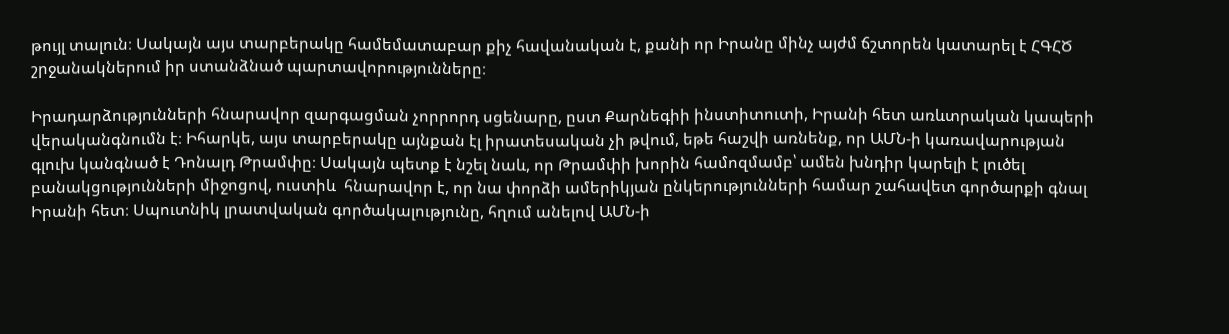թույլ տալուն։ Սակայն այս տարբերակը համեմատաբար քիչ հավանական է, քանի որ Իրանը մինչ այժմ ճշտորեն կատարել է ՀԳՀԾ շրջանակներում իր ստանձնած պարտավորությունները։

Իրադարձությունների հնարավոր զարգացման չորրորդ սցենարը, ըստ Քարնեգիի ինստիտուտի, Իրանի հետ առևտրական կապերի վերականգնումն է։ Իհարկե, այս տարբերակը այնքան էլ իրատեսական չի թվում, եթե հաշվի առնենք, որ ԱՄՆ-ի կառավարության գլուխ կանգնած է Դոնալդ Թրամփը։ Սակայն պետք է նշել նաև, որ Թրամփի խորին համոզմամբ՝ ամեն խնդիր կարելի է լուծել բանակցությունների միջոցով, ուստիև  հնարավոր է, որ նա փորձի ամերիկյան ընկերությունների համար շահավետ գործարքի գնալ Իրանի հետ։ Սպուտնիկ լրատվական գործակալությունը, հղում անելով ԱՄՆ-ի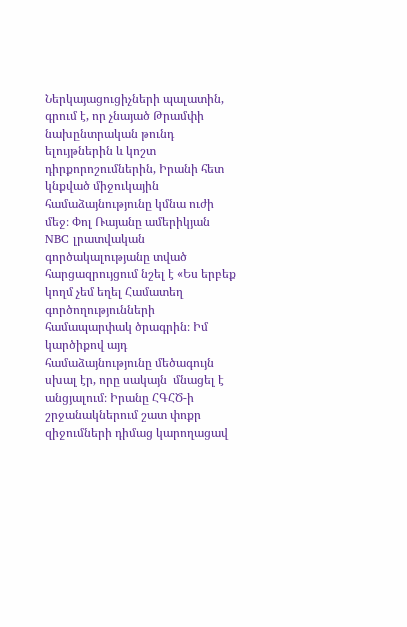Ներկայացուցիչների պալատին, գրում է, որ չնայած Թրամփի նախընտրական թունդ ելույթներին և կոշտ դիրքորոշումներին, Իրանի հետ կնքված միջուկային համաձայնությունը կմնա ուժի մեջ։ Փոլ Ռայանը ամերիկյան NBC լրատվական գործակալությանը տված հարցազրույցում նշել է «Ես երբեք կողմ չեմ եղել Համատեղ գործողությունների համապարփակ ծրագրին։ Իմ կարծիքով այդ համաձայնությունը մեծագույն սխալ էր, որը սակայն  մնացել է անցյալում։ Իրանը ՀԳՀԾ-ի շրջանակներում շատ փոքր զիջումների դիմաց կարողացավ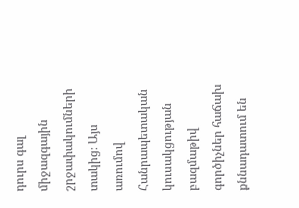դուրս գալ միջազգային շրջափակումների տակից։ Այս առումով Հանրապետական կուսակցության բազմաթիվ գործիչներ հաճախ քննադատում են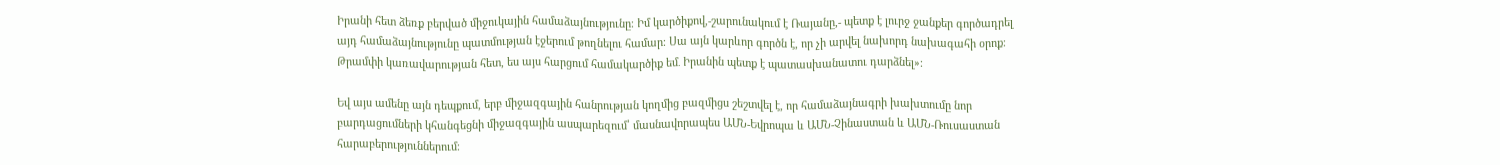Իրանի հետ ձեռք բերված միջուկային համաձայնությունը։ Իմ կարծիքով,-շարունակում է Ռայանը,- պետք է լուրջ ջանքեր գործադրել այդ համաձայնությունը պատմության էջերում թողնելու համար։ Սա այն կարևոր գործն է, որ չի արվել նախորդ նախագահի օրոք։ Թրամփի կառավարության հետ, ես այս հարցում համակարծիք եմ․ Իրանին պետք է պատասխանատու դարձնել»։

Եվ այս ամենը այն դեպքում, երբ միջազգային հանրության կողմից բազմիցս շեշտվել է, որ համաձայնագրի խախտումը նոր բարդացումների կհանգեցնի միջազգային ասպարեզում՝ մասնավորապես ԱՄՆ-Եվրոպա և ԱՄՆ-Չինաստան և ԱՄՆ-Ռուսաստան հարաբերություններում։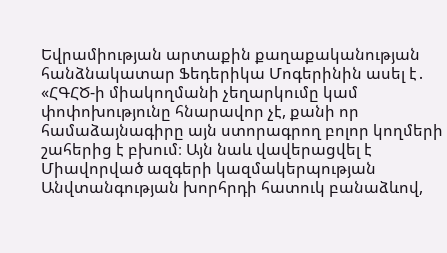Եվրամիության արտաքին քաղաքականության հանձնակատար Ֆեդերիկա Մոգերինին ասել է․ «ՀԳՀԾ-ի միակողմանի չեղարկումը կամ փոփոխությունը հնարավոր չէ, քանի որ համաձայնագիրը այն ստորագրող բոլոր կողմերի շահերից է բխում։ Այն նաև վավերացվել է Միավորված ազգերի կազմակերպության Անվտանգության խորհրդի հատուկ բանաձևով,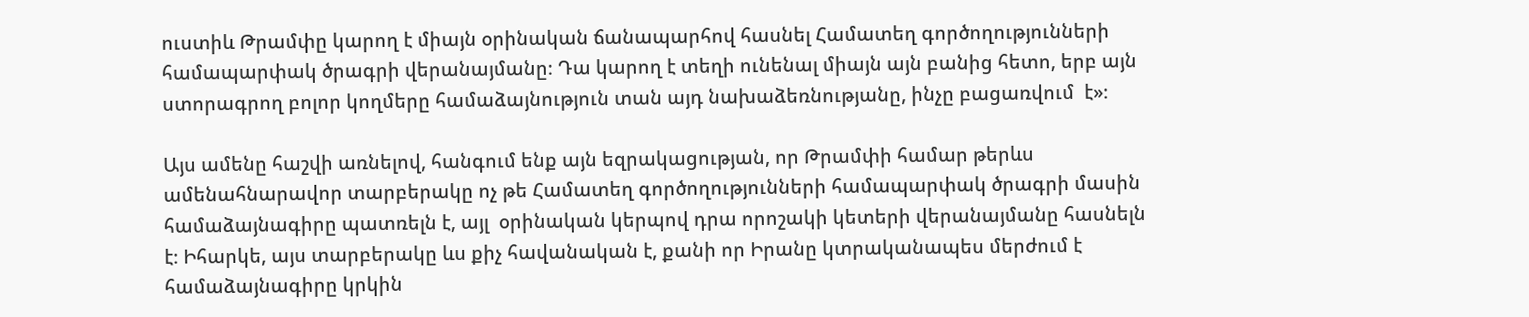ուստիև Թրամփը կարող է միայն օրինական ճանապարհով հասնել Համատեղ գործողությունների համապարփակ ծրագրի վերանայմանը։ Դա կարող է տեղի ունենալ միայն այն բանից հետո, երբ այն ստորագրող բոլոր կողմերը համաձայնություն տան այդ նախաձեռնությանը, ինչը բացառվում  է»։

Այս ամենը հաշվի առնելով, հանգում ենք այն եզրակացության, որ Թրամփի համար թերևս ամենահնարավոր տարբերակը ոչ թե Համատեղ գործողությունների համապարփակ ծրագրի մասին համաձայնագիրը պատռելն է, այլ  օրինական կերպով դրա որոշակի կետերի վերանայմանը հասնելն է։ Իհարկե, այս տարբերակը ևս քիչ հավանական է, քանի որ Իրանը կտրականապես մերժում է համաձայնագիրը կրկին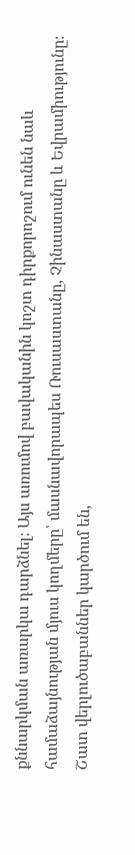քննարկման առարկա դարձնել։ Այս առումով բավականին կոշտ դիրքորոշում ունեն նաև համաձայնության մյուս կողմերը՝ մասնավորապես Ռուսաստանը, Չինաստանը և Եվրամիությունը։ Շատ վերլուծաբաններ կարծում են,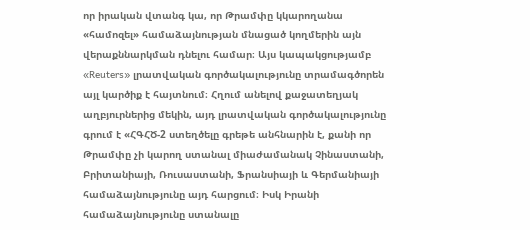որ իրական վտանգ կա, որ Թրամփը կկարողանա «համոզել» համաձայնության մնացած կողմերին այն վերաքննարկման դնելու համար։ Այս կապակցությամբ «Reuters» լրատվական գործակալությունը տրամագծորեն այլ կարծիք է հայտնում։ Հղում անելով քաջատեղյակ աղբյուրներից մեկին, այդ լրատվական գործակալությունը գրում է «ՀԳՀԾ-2 ստեղծելը գրեթե անհնարին է, քանի որ Թրամփը չի կարող ստանալ միաժամանակ Չինաստանի,  Բրիտանիայի, Ռուսաստանի, Ֆրանսիայի և Գերմանիայի համաձայնությունը այդ հարցում։ Իսկ Իրանի համաձայնությունը ստանալը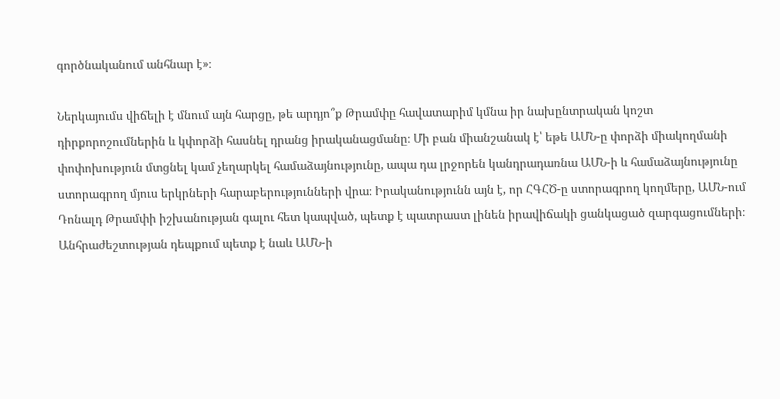գործնականում անհնար է»։

Ներկայումս վիճելի է մնում այն հարցը, թե արդյո՞ք Թրամփը հավատարիմ կմնա իր նախընտրական կոշտ դիրքորոշումներին և կփորձի հասնել դրանց իրականացմանը։ Մի բան միանշանակ է՝ եթե ԱՄՆ-ը փորձի միակողմանի փոփոխություն մտցնել կամ չեղարկել համաձայնությունը, ապա դա լրջորեն կանդրադառնա ԱՄՆ-ի և համաձայնությունը ստորագրող մյուս երկրների հարաբերությունների վրա։ Իրականությունն այն է, որ ՀԳՀԾ-ը ստորագրող կողմերը, ԱՄՆ-ում Դոնալդ Թրամփի իշխանության գալու հետ կապված, պետք է պատրաստ լինեն իրավիճակի ցանկացած զարգացումների։ Անհրաժեշտության դեպքում պետք է նաև ԱՄՆ-ի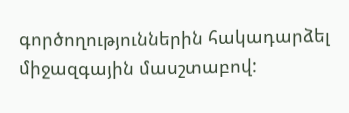գործողություններին հակադարձել միջազգային մասշտաբով: